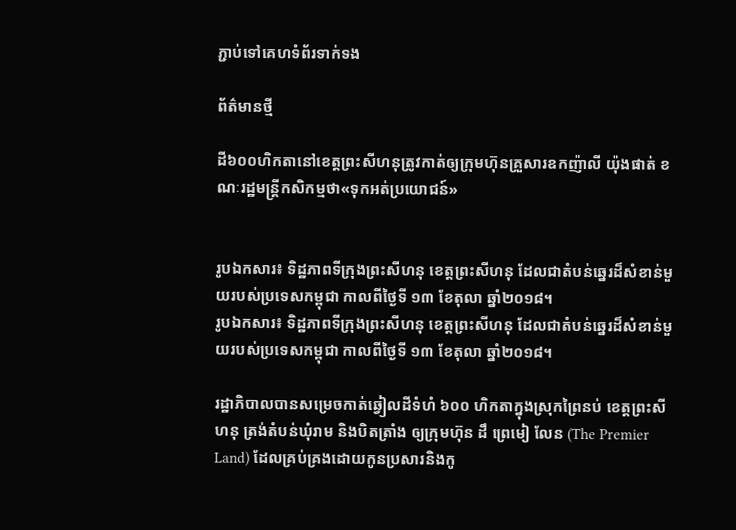ភ្ជាប់ទៅគេហទំព័រទាក់ទង

ព័ត៌មានថ្មី

ដី៦០០ហិកតានៅខេត្តព្រះសីហនុត្រូវកាត់ឲ្យក្រុមហ៊ុនគ្រួសារឧកញ៉ាលី យ៉ុងផាត់ ខណៈរដ្ឋមន្រ្តីកសិកម្មថា«ទុកអត់ប្រយោជន៍»


រូបឯកសារ៖ ទិដ្ឋភាពទីក្រុងព្រះសីហនុ ខេត្តព្រះសីហនុ ដែលជាតំបន់ឆ្នេរដ៏សំខាន់មួយរបស់ប្រទេសកម្ពុជា កាលពីថ្ងៃទី ១៣ ខែតុលា ឆ្នាំ២០១៨។
រូបឯកសារ៖ ទិដ្ឋភាពទីក្រុងព្រះសីហនុ ខេត្តព្រះសីហនុ ដែលជាតំបន់ឆ្នេរដ៏សំខាន់មួយរបស់ប្រទេសកម្ពុជា កាលពីថ្ងៃទី ១៣ ខែតុលា ឆ្នាំ២០១៨។

រដ្ឋាភិបាលបានសម្រេចកាត់ឆ្វៀលដីទំហំ ៦០០ ហិកតាក្នុងស្រុកព្រៃនប់ ខេត្តព្រះសីហនុ ត្រង់តំបន់ឃុំរាម និងបិតត្រាំង ឲ្យក្រុមហ៊ុន ដឹ ព្រេមៀ លែន (The Premier Land) ដែលគ្រប់គ្រងដោយកូនប្រសារនិងកូ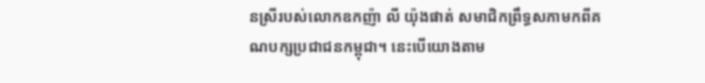នស្រីរបស់លោកឧកញ៉ា លី យ៉ុងផាត់ សមាជិកព្រឹទ្ធសភាមកពីគណបក្សប្រជាជនកម្ពុជា។ នេះបើយោងតាម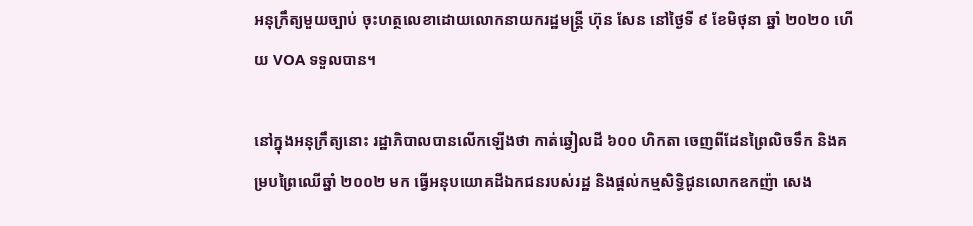អនុក្រឹត្យមួយច្បាប់ ចុះហត្ថលេខាដោយលោកនាយករដ្ឋមន្រ្តី ហ៊ុន សែន នៅថ្ងៃទី ៩ ខែមិថុនា ឆ្នាំ ២០២០ ហើយ VOA ទទួលបាន។

នៅក្នុងអនុក្រឹត្យនោះ រដ្ឋាភិបាលបានលើកឡើងថា កាត់ឆ្វៀលដី ៦០០ ហិកតា ចេញពីដែនព្រៃលិចទឹក និងគម្របព្រៃឈើឆ្នាំ ២០០២ មក ធ្វើអនុបយោគដីឯកជនរបស់រដ្ឋ និងផ្តល់កម្មសិទ្ធិជូនលោកឧកញ៉ា សេង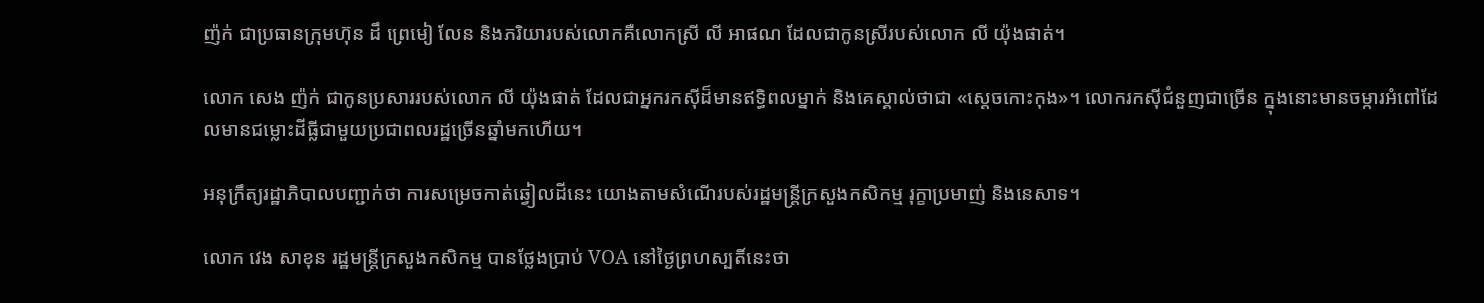ញ៉ក់ ជាប្រធានក្រុមហ៊ុន ដឹ ព្រេមៀ លែន និងភរិយារបស់លោកគឺលោកស្រី លី អាផណ ដែលជាកូនស្រីរបស់លោក លី យ៉ុងផាត់។

លោក សេង ញ៉ក់ ជាកូនប្រសាររបស់លោក លី យ៉ុងផាត់ ដែលជាអ្នករកស៊ីដ៏មានឥទ្ធិពលម្នាក់ និងគេស្គាល់ថាជា «ស្តេចកោះកុង»។ លោករកស៊ីជំនួញជាច្រើន ក្នុងនោះមានចម្ការអំពៅដែលមានជម្លោះដីធ្លីជាមួយប្រជាពលរដ្ឋច្រើនឆ្នាំមកហើយ។

អនុក្រឹត្យរដ្ឋាភិបាលបញ្ជាក់ថា ការសម្រេចកាត់ឆ្វៀលដីនេះ យោងតាមសំណើរបស់រដ្ឋមន្រ្តីក្រសួងកសិកម្ម រុក្ខាប្រមាញ់ និងនេសាទ។

លោក វេង សាខុន រដ្ឋមន្រ្តីក្រសួងកសិកម្ម បានថ្លែងប្រាប់ VOA នៅថ្ងៃព្រហស្បតិ៍នេះថា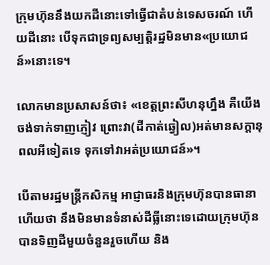ក្រុមហ៊ុននឹងយកដីនោះទៅធ្វើជាតំបន់ទេសចរណ៍ ហើយដីនោះ បើទុកជាទ្រព្យសម្បត្តិរដ្ឋមិនមាន«ប្រយោជន៍»នោះទេ។

លោកមានប្រសាសន៍ថា៖ «ខេត្តព្រះសីហនុហ្នឹង គឺយើងចង់ទាក់ទាញភ្ញៀវ ព្រោះវា(ដីកាត់ឆ្វៀល)អត់មានសក្តានុពលអីទៀតទេ ទុកទៅវាអត់ប្រយោជន៍»។

បើតាមរដ្ឋមន្រ្តីកសិកម្ម អាជ្ញាធរនិងក្រុមហ៊ុនបានធានាហើយថា នឹងមិនមានទំនាស់ដីធ្លីនោះទេដោយក្រុមហ៊ុនបានទិញដីមួយចំនួនរួចហើយ និង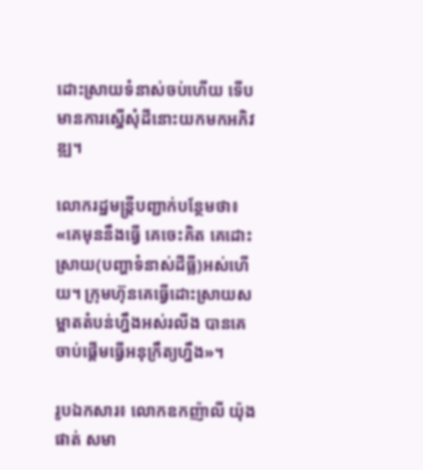ដោះស្រាយទំនាស់ចប់ហើយ ទើបមានការស្នើសុំដីនោះយកមកអភិវឌ្ឍ។

លោករដ្ឋមន្រ្តីបញ្ជាក់បន្ថែមថា៖ «គេមុននឹងធ្វើ គេចេះគិត គេដោះស្រាយ(បញ្ហាទំនាស់ដីធ្លី)អស់ហើយ។ ក្រុមហ៊ុនគេធ្វើដោះស្រាយសម្អាតតំបន់ហ្នឹងអស់រលីង បានគេចាប់ផ្តើមធ្វើអនុក្រឹត្យហ្នឹង»។

រូបឯកសារ៖ លោកឧកញ៉ាលី យ៉ុងផាត់ សមា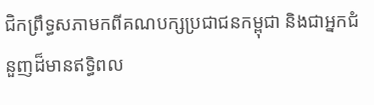ជិកព្រឹទ្ធសភាមកពីគណបក្សប្រជាជនកម្ពុជា និងជាអ្នកជំនួញដ៏មានឥទ្ធិពល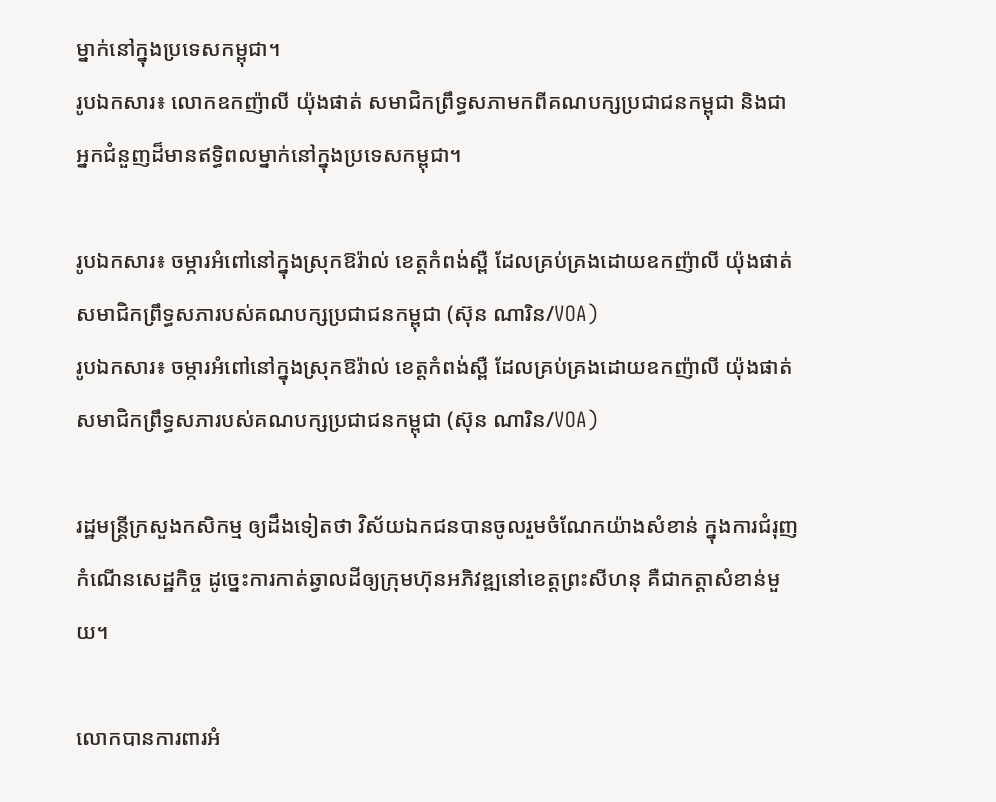ម្នាក់នៅក្នុងប្រទេសកម្ពុជា។
រូបឯកសារ៖ លោកឧកញ៉ាលី យ៉ុងផាត់ សមាជិកព្រឹទ្ធសភាមកពីគណបក្សប្រជាជនកម្ពុជា និងជាអ្នកជំនួញដ៏មានឥទ្ធិពលម្នាក់នៅក្នុងប្រទេសកម្ពុជា។

រូបឯកសារ៖ ចម្ការអំពៅនៅក្នុងស្រុកឱរ៉ាល់ ខេត្តកំពង់ស្ពឺ ដែលគ្រប់គ្រងដោយឧកញ៉ាលី យ៉ុងផាត់ សមាជិកព្រឹទ្ធសភារបស់គណបក្សប្រជាជនកម្ពុជា (ស៊ុន ណារិន/VOA)
រូបឯកសារ៖ ចម្ការអំពៅនៅក្នុងស្រុកឱរ៉ាល់ ខេត្តកំពង់ស្ពឺ ដែលគ្រប់គ្រងដោយឧកញ៉ាលី យ៉ុងផាត់ សមាជិកព្រឹទ្ធសភារបស់គណបក្សប្រជាជនកម្ពុជា (ស៊ុន ណារិន/VOA)

រដ្ឋមន្រ្តីក្រសួងកសិកម្ម ឲ្យដឹងទៀតថា វិស័យឯកជនបានចូលរួមចំណែកយ៉ាងសំខាន់ ក្នុងការជំរុញកំណើនសេដ្ឋកិច្ច ដូច្នេះការកាត់ឆ្វាលដីឲ្យក្រុមហ៊ុនអភិវឌ្ឍនៅខេត្តព្រះសីហនុ គឺជាកត្តាសំខាន់មួយ។

លោកបានការពារអំ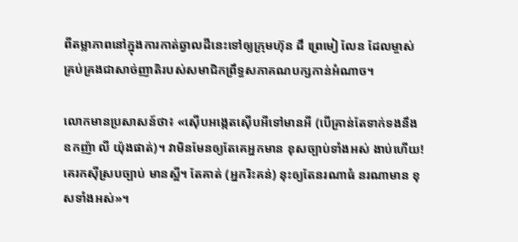ពីតម្លាភាពនៅក្នុងការកាត់ឆ្វាលដីនេះទៅឲ្យក្រុមហ៊ុន ដឹ ព្រេមៀ លែន ដែលម្ចាស់គ្រប់គ្រងជាសាច់ញាតិរបស់សមាជិកព្រឹទ្ធសភាគណបក្សកាន់អំណាច។

លោកមានប្រសាសន៍ថា៖ «ស៊ើបអង្កេតស៊ើបអីទៅមានអី (បើគ្រាន់តែទាក់ទងនឹងឧកញ៉ា លី យ៉ុងផាត់)។ វាមិនមែនឲ្យតែគេអ្នកមាន ខុសច្បាប់ទាំងអស់ ងាប់ហើយ! គេរកស៊ីស្របច្បាប់ មានស្អី។ តែគាត់ (អ្នករិះគន់) នុះឲ្យតែនរណាធំ នរណាមាន ខុសទាំងអស់»។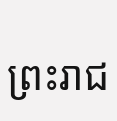ព្រះរាជ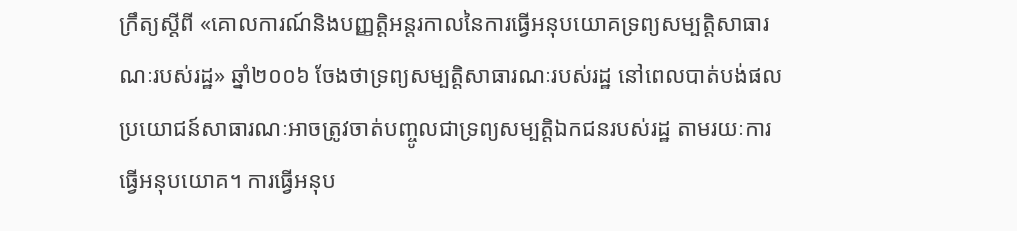ក្រឹត្យស្តីពី «គោលការណ៍និងបញ្ញត្តិអន្តរកាលនៃការធ្វើអនុបយោគទ្រព្យសម្បត្តិសាធារណៈរបស់រដ្ឋ» ឆ្នាំ២០០៦ ចែងថាទ្រព្យសម្បត្តិសាធារណៈរបស់រដ្ឋ នៅពេលបាត់បង់ផលប្រយោជន៍សាធារណៈអាចត្រូវចាត់បញ្ចូលជាទ្រព្យសម្បត្តិឯកជនរបស់រដ្ឋ តាមរយៈការធ្វើអនុបយោគ។ ការធ្វើអនុប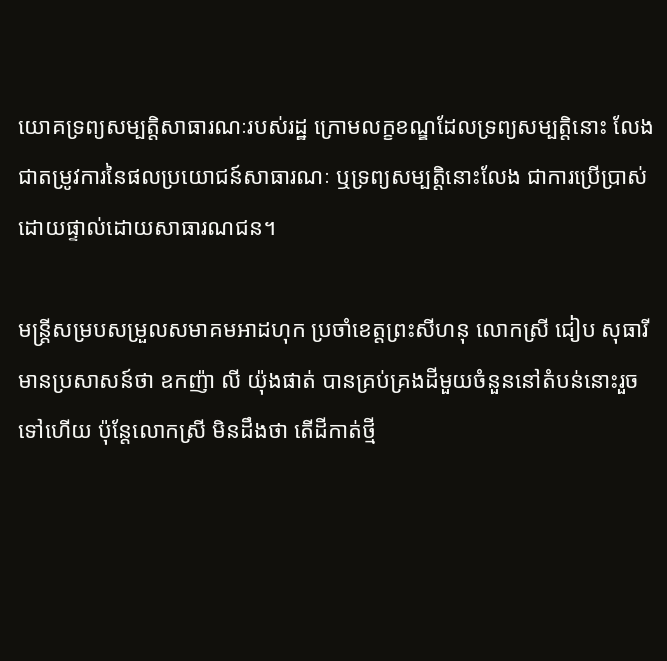យោគទ្រព្យសម្បត្តិសាធារណៈរបស់រដ្ឋ ក្រោមលក្ខខណ្ឌដែលទ្រព្យសម្បត្តិនោះ លែងជាតម្រូវការនៃផលប្រយោជន៍សាធារណៈ ឬទ្រព្យសម្បត្តិនោះលែង ជាការប្រើប្រាស់ដោយផ្ទាល់ដោយសាធារណជន។

មន្ត្រីសម្របសម្រួលសមាគមអាដហុក ប្រចាំខេត្តព្រះសីហនុ លោកស្រី ជៀប សុធារី មានប្រសាសន៍ថា ឧកញ៉ា លី យ៉ុងផាត់ បានគ្រប់គ្រងដីមួយចំនួននៅតំបន់នោះរួចទៅហើយ ប៉ុន្តែលោកស្រី មិនដឹងថា តើដីកាត់ថ្មី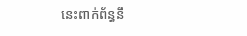នេះពាក់ព័ន្ធនឹ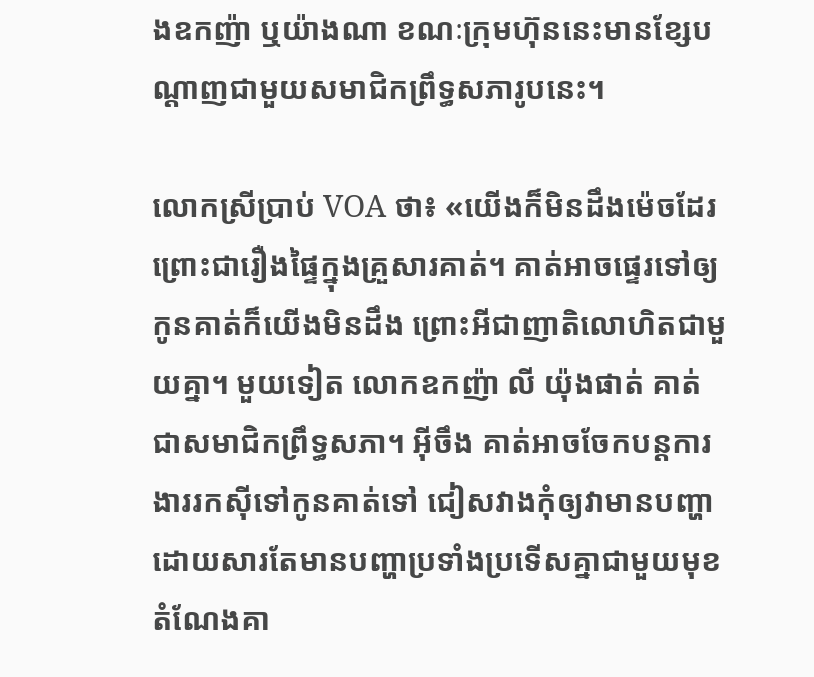ងឧកញ៉ា ឬយ៉ាងណា ខណៈក្រុមហ៊ុននេះមានខ្សែបណ្តាញជាមួយសមាជិកព្រឹទ្ធសភារូបនេះ។

លោកស្រីប្រាប់ VOA ថា៖ «យើងក៏មិនដឹងម៉េចដែរ ព្រោះជារឿងផ្ទៃក្នុងគ្រួសារគាត់។ គាត់អាចផ្ទេរទៅឲ្យកូនគាត់ក៏យើងមិនដឹង ព្រោះអីជាញាតិលោហិតជាមួយគ្នា។ មួយទៀត លោកឧកញ៉ា លី យ៉ុងផាត់ គាត់ជាសមាជិកព្រឹទ្ធសភា។ អ៊ីចឹង គាត់អាចចែកបន្តការងាររកស៊ីទៅកូនគាត់ទៅ ជៀសវាងកុំឲ្យវាមានបញ្ហា ដោយសារតែមានបញ្ហាប្រទាំងប្រទើសគ្នាជាមួយមុខតំណែងគា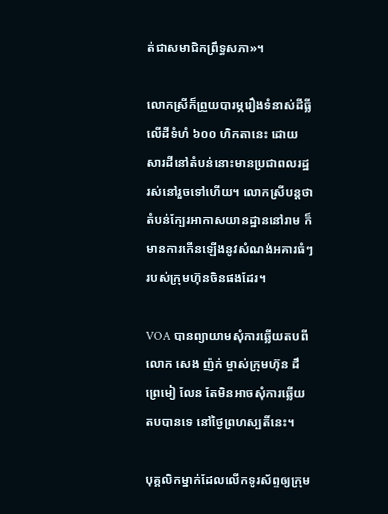ត់ជាសមាជិកព្រឹទ្ធសភា»។

លោកស្រីក៏ព្រួយបារម្ភរឿងទំនាស់ដីធ្លីលើដីទំហំ ៦០០ ហិកតានេះ ដោយសារដីនៅតំបន់នោះមានប្រជាពលរដ្ឋរស់នៅរួចទៅហើយ។ លោកស្រីបន្តថា តំបន់ក្បែរអាកាសយានដ្ឋាននៅរាម ក៏មានការកើនឡើងនូវសំណង់អគារធំៗរបស់ក្រុមហ៊ុនចិនផងដែរ។

VOA បានព្យាយាមសុំការឆ្លើយតបពីលោក សេង ញ៉ក់ ម្ចាស់ក្រុមហ៊ុន ដឹ ព្រេមៀ លែន តែមិនអាចសុំការឆ្លើយតបបានទេ នៅថ្ងៃព្រហស្បតិ៍នេះ។

បុគ្គលិកម្នាក់ដែលលើកទូរស័ព្ទឲ្យក្រុម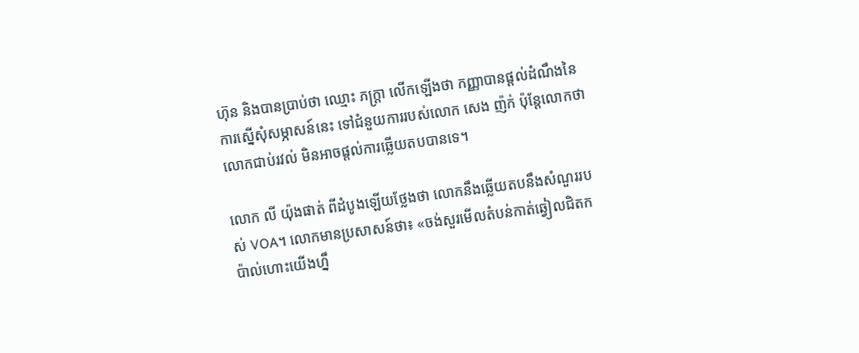ហ៊ុន និងបានប្រាប់ថា ឈ្មោះ ភក្រ្តា លើកឡើងថា កញ្ញាបានផ្តល់ដំណឹងនៃការស្នើសុំសម្ភាសន៍នេះ ទៅជំនួយការរបស់លោក សេង ញ៉ក់ ប៉ុន្តែលោកថា លោកជាប់រវល់ មិនអាចផ្តល់ការឆ្លើយតបបានទេ។

លោក លី យ៉ុងផាត់ ពីដំបូងឡើយថ្លែងថា លោកនឹងឆ្លើយតបនឹងសំណួររបស់ VOA។ លោកមានប្រសាសន៍ថា៖ «ចង់សួរមើលតំបន់កាត់ឆ្វៀលជិតកប៉ាល់ហោះយើងហ្នឹ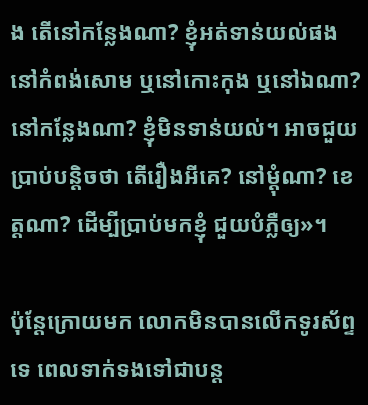ង តើនៅកន្លែងណា? ខ្ញុំអត់ទាន់យល់ផង នៅកំពង់សោម ឬនៅកោះកុង ឬនៅឯណា? នៅកន្លែងណា? ខ្ញុំមិនទាន់យល់។ អាចជួយប្រាប់បន្តិចថា តើរឿងអីគេ? នៅម្តុំណា? ខេត្តណា? ដើម្បីប្រាប់មកខ្ញុំ ជួយបំភ្លឺឲ្យ»។

ប៉ុន្តែក្រោយមក លោកមិនបានលើកទូរស័ព្ទទេ ពេលទាក់ទងទៅជាបន្ត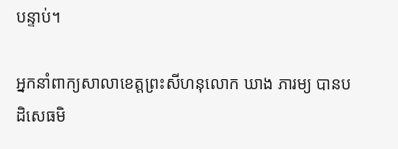បន្ទាប់។

អ្នកនាំពាក្យសាលាខេត្តព្រះសីហនុលោក ឃាង ភារម្យ បានបដិសេធមិ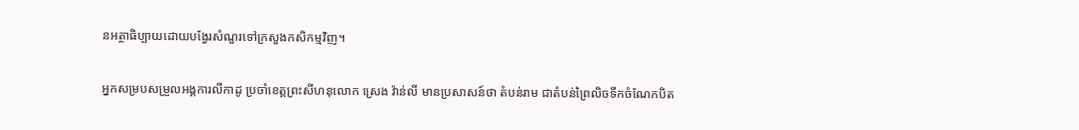នអត្ថាធិប្បាយដោយបង្វែរសំណួរទៅក្រសួងកសិកម្មវិញ។

អ្នកសម្របសម្រួលអង្គការលីកាដូ ប្រចាំខេត្តព្រះសីហនុលោក ស្រេង វ៉ាន់លី មានប្រសាសន៍ថា តំបន់រាម ជាតំបន់ព្រៃលិចទឹកចំណែកបិត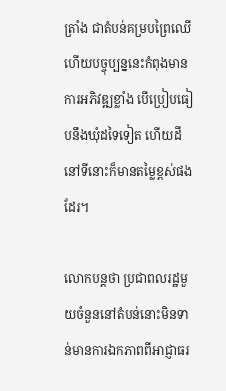ត្រាំង ជាតំបន់គម្របព្រៃឈើ ហើយបច្ចុប្បន្ននេះកំពុងមានការអភិវឌ្ឍខ្លាំង បើប្រៀបធៀបនឹងឃុំដទៃទៀត ហើយដីនៅទីនោះក៏មានតម្លៃខ្ពស់ផងដែរ។

លោកបន្តថា ប្រជាពលរដ្ឋមួយចំនួននៅតំបន់នោះមិនទាន់មានការឯកភាពពីអាជ្ញាធរ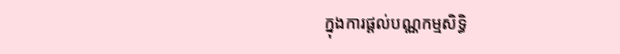ក្នុងការផ្តល់បណ្ណកម្មសិទ្ធិ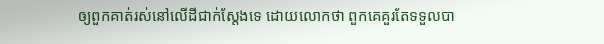ឲ្យពួកគាត់រស់នៅលើដីជាក់ស្តែងទេ ដោយលោកថា ពួកគេគួរតែទទួលបា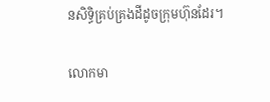នសិទ្ធិគ្រប់គ្រងដីដូចក្រុមហ៊ុនដែរ។

លោកមា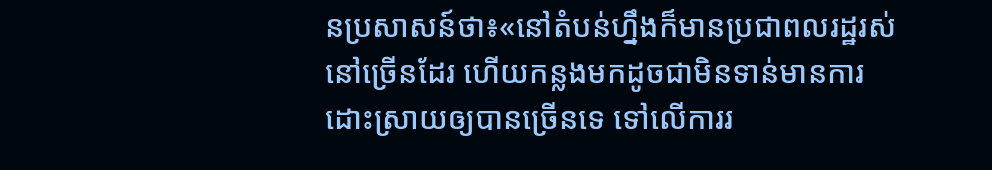នប្រសាសន៍ថា៖«នៅតំបន់ហ្នឹងក៏មានប្រជាពលរដ្ឋរស់នៅច្រើនដែរ ហើយកន្លងមកដូចជាមិនទាន់មានការដោះស្រាយឲ្យបានច្រើនទេ ទៅលើការរ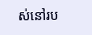ស់នៅរប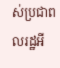ស់ប្រជាពលរដ្ឋអី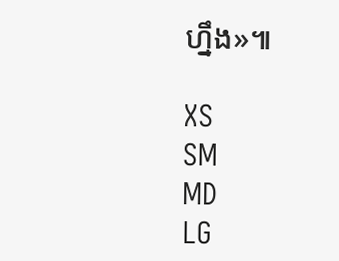ហ្នឹង»៕

XS
SM
MD
LG